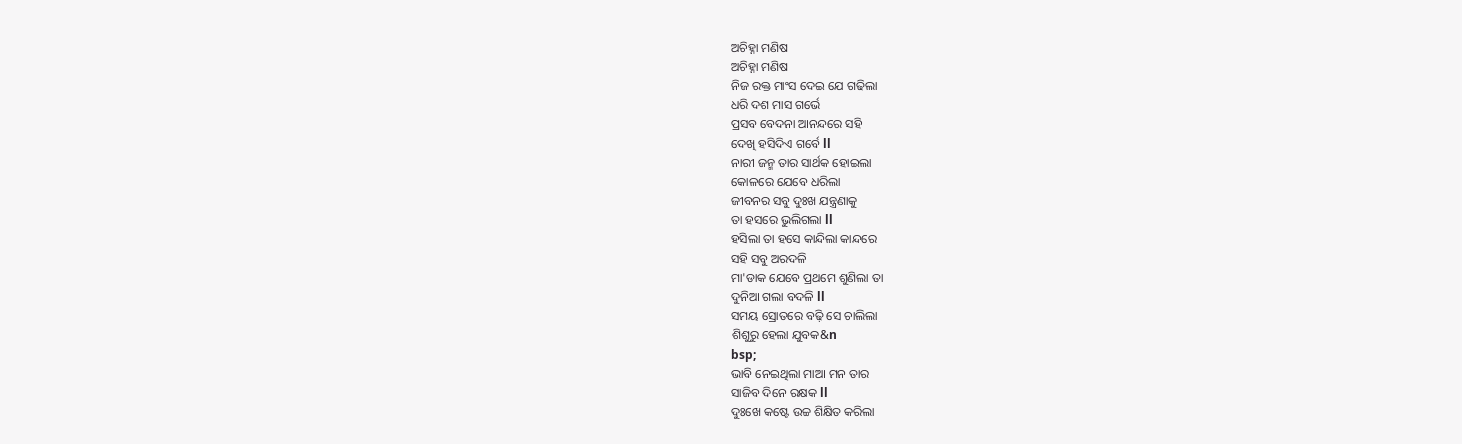ଅଚିହ୍ନା ମଣିଷ
ଅଚିହ୍ନା ମଣିଷ
ନିଜ ରକ୍ତ ମାଂସ ଦେଇ ଯେ ଗଢିଲା
ଧରି ଦଶ ମାସ ଗର୍ଭେ
ପ୍ରସବ ବେଦନା ଆନନ୍ଦରେ ସହି
ଦେଖି ହସିଦିଏ ଗର୍ବେ ll
ନାରୀ ଜନ୍ମ ତାର ସାର୍ଥକ ହୋଇଲା
କୋଳରେ ଯେବେ ଧରିଲା
ଜୀବନର ସବୁ ଦୁଃଖ ଯନ୍ତ୍ରଣାକୁ
ତା ହସରେ ଭୁଲିଗଲା ll
ହସିଲା ତା ହସେ କାନ୍ଦିଲା କାନ୍ଦରେ
ସହି ସବୁ ଅରଦଳି
ମା'ଡାକ ଯେବେ ପ୍ରଥମେ ଶୁଣିଲା ତା
ଦୁନିଆ ଗଲା ବଦଳି ll
ସମୟ ସ୍ରୋତରେ ବଢ଼ି ସେ ଚାଲିଲା
ଶିଶୁରୁ ହେଲା ଯୁବକ&n
bsp;
ଭାବି ନେଇଥିଲା ମାଆ ମନ ତାର
ସାଜିବ ଦିନେ ରକ୍ଷକ ll
ଦୁଃଖେ କଷ୍ଟେ ଉଚ୍ଚ ଶିକ୍ଷିତ କରିଲା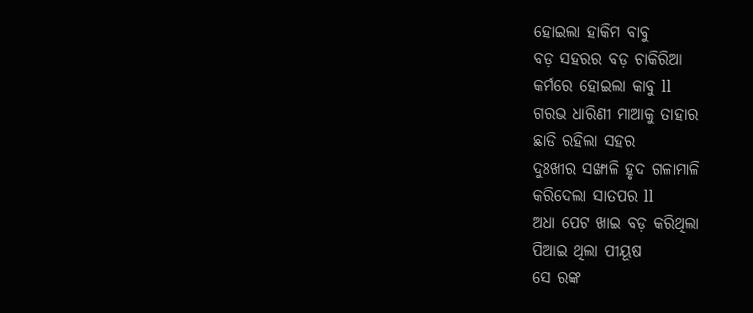ହୋଇଲା ହାକିମ ବାବୁ
ବଡ଼ ସହରର ବଡ଼ ଚାକିରିଆ
କର୍ମରେ ହୋଇଲା କାବୁ ll
ଗରଭ ଧାରିଣୀ ମାଆକୁ ତାହାର
ଛାଡି ରହିଲା ସହର
ଦୁଃଖୀର ସଙ୍ଖାଳି ହୃଦ ଗଳାମାଳି
କରିଦେଲା ସାତପର ll
ଅଧା ପେଟ ଖାଇ ବଡ଼ କରିଥିଲା
ପିଆଇ ଥିଲା ପୀୟୂଷ
ସେ ରଙ୍କ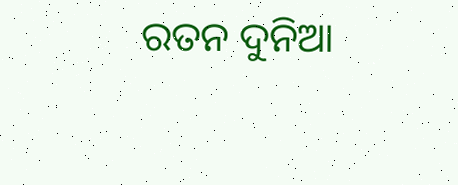ରତନ ଦୁନିଆ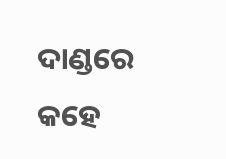ଦାଣ୍ଡରେ
କହେ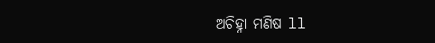ଅଚିହ୍ନା ମଣିଷ ll